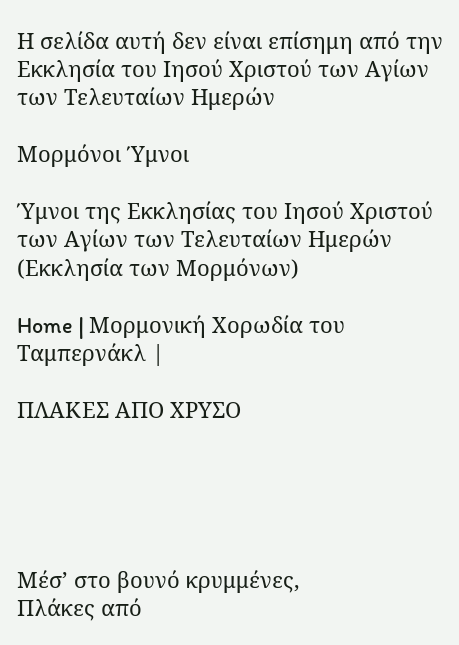Η σελίδα αυτή δεν είναι επίσημη από την Εκκλησία του Ιησού Χριστού των Αγίων των Τελευταίων Ημερών

Μορμόνοι Ύμνοι

Ύμνοι της Εκκλησίας του Ιησού Χριστού των Αγίων των Τελευταίων Ημερών (Εκκλησία των Μορμόνων)

Home | Μορμονική Χορωδία του Ταμπερνάκλ |

ΠΛΑΚΕΣ ΑΠΟ ΧΡΥΣΟ





Μέσ’ στο βουνό κρυμμένες,
Πλάκες από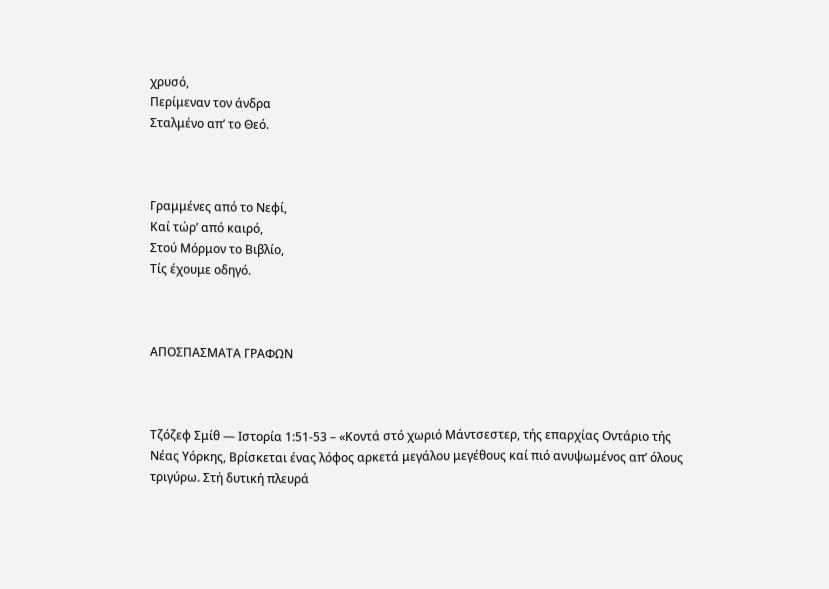χρυσό,
Περίμεναν τον άνδρα
Σταλμένο απ’ το Θεό.



Γραμμένες από το Νεφί,
Καί τώρ’ από καιρό,
Στού Μόρμον το Βιβλίο,
Τίς έχουμε οδηγό.



ΑΠΟΣΠΑΣΜΑΤΑ ΓΡΑΦΩΝ



Τζόζεφ Σμίθ — Ιστορία 1:51-53 – «Κοντά στό χωριό Μάντσεστερ, τής επαρχίας Οντάριο τής Νέας Υόρκης, Βρίσκεται ένας λόφος αρκετά μεγάλου μεγέθους καί πιό ανυψωμένος απ’ όλους τριγύρω. Στή δυτική πλευρά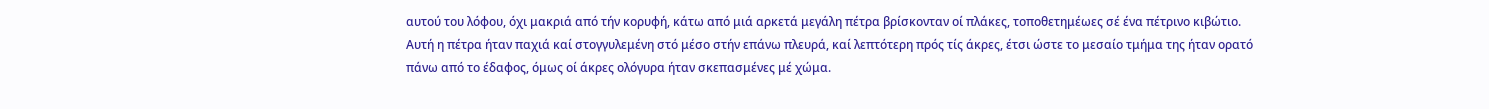αυτού του λόφου, όχι μακριά από τήν κορυφή, κάτω από μιά αρκετά μεγάλη πέτρα βρίσκονταν οί πλάκες, τοποθετημέωες σέ ένα πέτρινο κιβώτιο. Αυτή η πέτρα ήταν παχιά καί στογγυλεμένη στό μέσο στήν επάνω πλευρά, καί λεπτότερη πρός τίς άκρες, έτσι ώστε το μεσαίο τμήμα της ήταν ορατό πάνω από το έδαφος, όμως οί άκρες ολόγυρα ήταν σκεπασμένες μέ χώμα.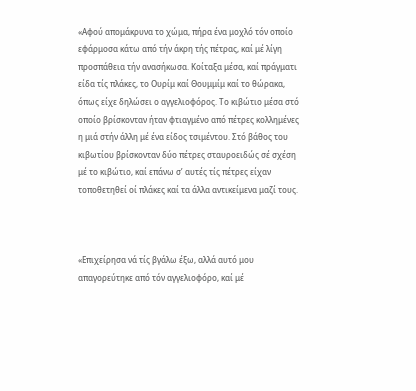«Αφού απομάκρυνα το χώμα, πήρα ένα μοχλό τόν οποίο εφάρμοσα κάτω από τήν άκρη τής πέτρας, καί μέ λίγη προσπάθεια τήν ανασήκωσα. Κοίταξα μέσα, καί πράγματι είδα τίς πλάκες, το Ουρίμ καί Θουμμίμ καί το θώρακα, όπως είχε δηλώσει ο αγγελιοφόρος. Το κιβώτιο μέσα στό οποίο βρίσκονταν ήταν φτιαγμένο από πέτρες κολλημένες η μιά στήν άλλη μέ ένα είδος τσιμέντου. Στό βάθος του κιβωτίου βρίσκονταν δύο πέτρες σταυροειδώς σέ σχέση μέ το κιβώτιο, καί επάνω σ’ αυτές τίς πέτρες είχαν τοποθετηθεί οί πλάκες καί τα άλλα αντικείμενα μαζί τους.



«Επιχείρησα νά τίς βγάλω έξω, αλλά αυτό μου απαγορεύτηκε από τόν αγγελιοφόρο, καί μέ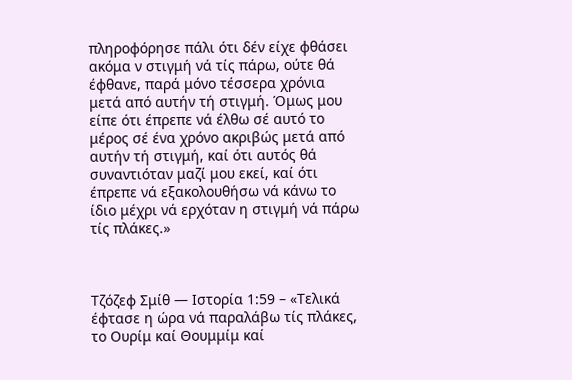πληροφόρησε πάλι ότι δέν είχε φθάσει ακόμα ν στιγμή νά τίς πάρω, ούτε θά έφθανε, παρά μόνο τέσσερα χρόνια μετά από αυτήν τή στιγμή. Όμως μου είπε ότι έπρεπε νά έλθω σέ αυτό το μέρος σέ ένα χρόνο ακριβώς μετά από αυτήν τή στιγμή, καί ότι αυτός θά συναντιόταν μαζί μου εκεί, καί ότι έπρεπε νά εξακολουθήσω νά κάνω το ίδιο μέχρι νά ερχόταν η στιγμή νά πάρω τίς πλάκες.»



Τζόζεφ Σμίθ — Ιστορία 1:59 – «Τελικά έφτασε η ώρα νά παραλάβω τίς πλάκες, το Ουρίμ καί Θουμμίμ καί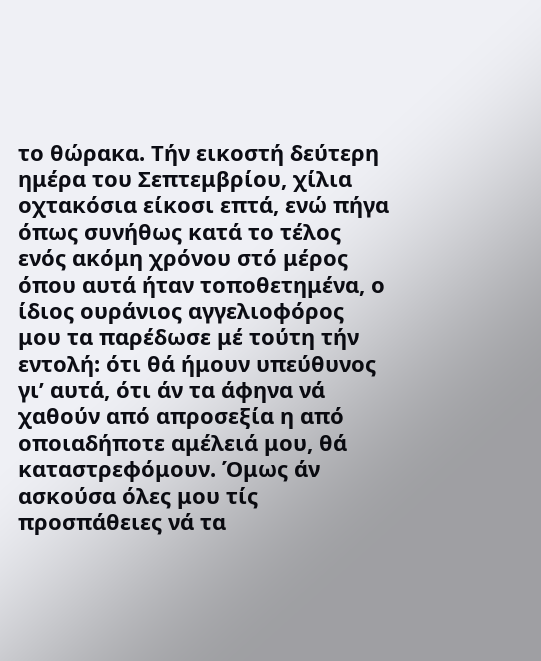το θώρακα. Τήν εικοστή δεύτερη ημέρα του Σεπτεμβρίου, χίλια οχτακόσια είκοσι επτά, ενώ πήγα όπως συνήθως κατά το τέλος ενός ακόμη χρόνου στό μέρος όπου αυτά ήταν τοποθετημένα, ο ίδιος ουράνιος αγγελιοφόρος μου τα παρέδωσε μέ τούτη τήν εντολή: ότι θά ήμουν υπεύθυνος γι’ αυτά, ότι άν τα άφηνα νά χαθούν από απροσεξία η από οποιαδήποτε αμέλειά μου, θά καταστρεφόμουν. Όμως άν ασκούσα όλες μου τίς προσπάθειες νά τα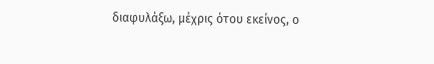διαφυλάξω, μέχρις ότου εκείνος, ο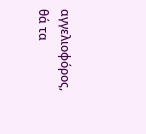αγγελιοφόρος, θά τα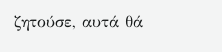ζητούσε, αυτά θά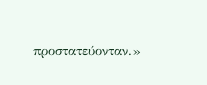προστατεύονταν.»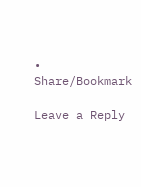• Share/Bookmark

Leave a Reply